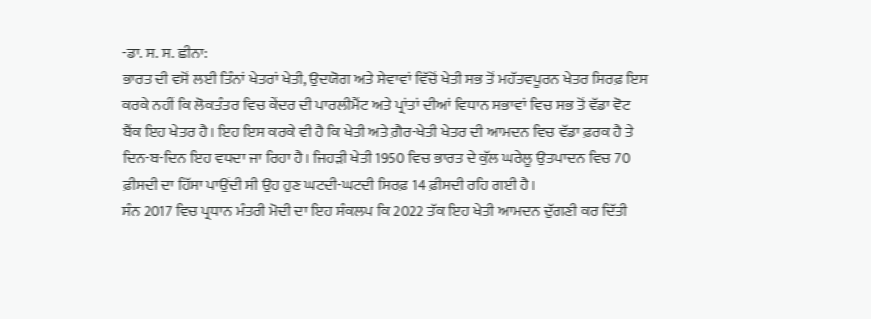-ਡਾ. ਸ. ਸ. ਛੀਨਾ:
ਭਾਰਤ ਦੀ ਵਸੋਂ ਲਈ ਤਿੰਨਾਂ ਖੇਤਰਾਂ ਖੇਤੀ, ਉਦਯੋਗ ਅਤੇ ਸੇਵਾਵਾਂ ਵਿੱਚੋਂ ਖੇਤੀ ਸਭ ਤੋਂ ਮਹੱਤਵਪੂਰਨ ਖੇਤਰ ਸਿਰਫ਼ ਇਸ ਕਰਕੇ ਨਹੀਂ ਕਿ ਲੋਕਤੰਤਰ ਵਿਚ ਕੇਂਦਰ ਦੀ ਪਾਰਲੀਮੈਂਟ ਅਤੇ ਪ੍ਰਾਂਤਾਂ ਦੀਆਂ ਵਿਧਾਨ ਸਭਾਵਾਂ ਵਿਚ ਸਭ ਤੋਂ ਵੱਡਾ ਵੋਟ ਬੈਂਕ ਇਹ ਖੇਤਰ ਹੈ। ਇਹ ਇਸ ਕਰਕੇ ਵੀ ਹੈ ਕਿ ਖੇਤੀ ਅਤੇ ਗ਼ੈਰ-ਖੇਤੀ ਖੇਤਰ ਦੀ ਆਮਦਨ ਵਿਚ ਵੱਡਾ ਫ਼ਰਕ ਹੈ ਤੇ ਦਿਨ-ਬ-ਦਿਨ ਇਹ ਵਧਦਾ ਜਾ ਰਿਹਾ ਹੈ। ਜਿਹੜੀ ਖੇਤੀ 1950 ਵਿਚ ਭਾਰਤ ਦੇ ਕੁੱਲ ਘਰੇਲੂ ਉਤਪਾਦਨ ਵਿਚ 70 ਫ਼ੀਸਦੀ ਦਾ ਹਿੱਸਾ ਪਾਉਂਦੀ ਸੀ ਉਹ ਹੁਣ ਘਟਦੀ-ਘਟਦੀ ਸਿਰਫ਼ 14 ਫ਼ੀਸਦੀ ਰਹਿ ਗਈ ਹੈ।
ਸੰਨ 2017 ਵਿਚ ਪ੍ਰਧਾਨ ਮੰਤਰੀ ਮੋਦੀ ਦਾ ਇਹ ਸੰਕਲਪ ਕਿ 2022 ਤੱਕ ਇਹ ਖੇਤੀ ਆਮਦਨ ਦੁੱਗਣੀ ਕਰ ਦਿੱਤੀ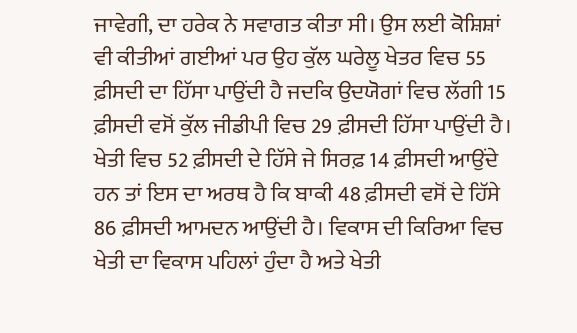ਜਾਵੇਗੀ, ਦਾ ਹਰੇਕ ਨੇ ਸਵਾਗਤ ਕੀਤਾ ਸੀ। ਉਸ ਲਈ ਕੋਸ਼ਿਸ਼ਾਂ ਵੀ ਕੀਤੀਆਂ ਗਈਆਂ ਪਰ ਉਹ ਕੁੱਲ ਘਰੇਲੂ ਖੇਤਰ ਵਿਚ 55 ਫ਼ੀਸਦੀ ਦਾ ਹਿੱਸਾ ਪਾਉਂਦੀ ਹੈ ਜਦਕਿ ਉਦਯੋਗਾਂ ਵਿਚ ਲੱਗੀ 15 ਫ਼ੀਸਦੀ ਵਸੋਂ ਕੁੱਲ ਜੀਡੀਪੀ ਵਿਚ 29 ਫ਼ੀਸਦੀ ਹਿੱਸਾ ਪਾਉਂਦੀ ਹੈ। ਖੇਤੀ ਵਿਚ 52 ਫ਼ੀਸਦੀ ਦੇ ਹਿੱਸੇ ਜੇ ਸਿਰਫ਼ 14 ਫ਼ੀਸਦੀ ਆਉਂਦੇ ਹਨ ਤਾਂ ਇਸ ਦਾ ਅਰਥ ਹੈ ਕਿ ਬਾਕੀ 48 ਫ਼ੀਸਦੀ ਵਸੋਂ ਦੇ ਹਿੱਸੇ 86 ਫ਼ੀਸਦੀ ਆਮਦਨ ਆਉਂਦੀ ਹੈ। ਵਿਕਾਸ ਦੀ ਕਿਰਿਆ ਵਿਚ ਖੇਤੀ ਦਾ ਵਿਕਾਸ ਪਹਿਲਾਂ ਹੁੰਦਾ ਹੈ ਅਤੇ ਖੇਤੀ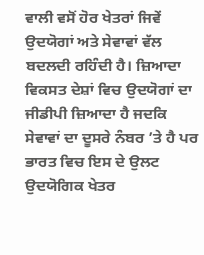ਵਾਲੀ ਵਸੋਂ ਹੋਰ ਖੇਤਰਾਂ ਜਿਵੇਂ ਉਦਯੋਗਾਂ ਅਤੇ ਸੇਵਾਵਾਂ ਵੱਲ ਬਦਲਦੀ ਰਹਿੰਦੀ ਹੈ। ਜ਼ਿਆਦਾ ਵਿਕਸਤ ਦੇਸ਼ਾਂ ਵਿਚ ਉਦਯੋਗਾਂ ਦਾ ਜੀਡੀਪੀ ਜ਼ਿਆਦਾ ਹੈ ਜਦਕਿ ਸੇਵਾਵਾਂ ਦਾ ਦੂਸਰੇ ਨੰਬਰ ’ਤੇ ਹੈ ਪਰ ਭਾਰਤ ਵਿਚ ਇਸ ਦੇ ਉਲਟ ਉਦਯੋਗਿਕ ਖੇਤਰ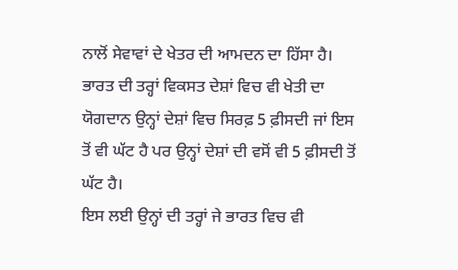ਨਾਲੋਂ ਸੇਵਾਵਾਂ ਦੇ ਖੇਤਰ ਦੀ ਆਮਦਨ ਦਾ ਹਿੱਸਾ ਹੈ। ਭਾਰਤ ਦੀ ਤਰ੍ਹਾਂ ਵਿਕਸਤ ਦੇਸ਼ਾਂ ਵਿਚ ਵੀ ਖੇਤੀ ਦਾ ਯੋਗਦਾਨ ਉਨ੍ਹਾਂ ਦੇਸ਼ਾਂ ਵਿਚ ਸਿਰਫ਼ 5 ਫ਼ੀਸਦੀ ਜਾਂ ਇਸ ਤੋਂ ਵੀ ਘੱਟ ਹੈ ਪਰ ਉਨ੍ਹਾਂ ਦੇਸ਼ਾਂ ਦੀ ਵਸੋਂ ਵੀ 5 ਫ਼ੀਸਦੀ ਤੋਂ ਘੱਟ ਹੈ।
ਇਸ ਲਈ ਉਨ੍ਹਾਂ ਦੀ ਤਰ੍ਹਾਂ ਜੇ ਭਾਰਤ ਵਿਚ ਵੀ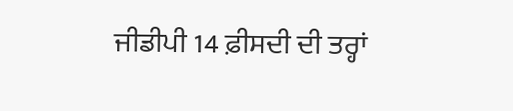ਜੀਡੀਪੀ 14 ਫ਼ੀਸਦੀ ਦੀ ਤਰ੍ਹਾਂ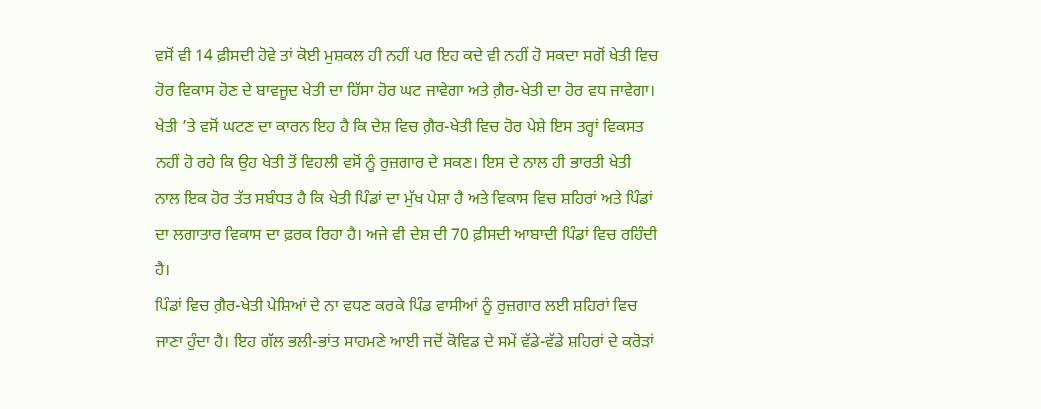ਵਸੋਂ ਵੀ 14 ਫ਼ੀਸਦੀ ਹੋਵੇ ਤਾਂ ਕੋਈ ਮੁਸ਼ਕਲ ਹੀ ਨਹੀਂ ਪਰ ਇਹ ਕਦੇ ਵੀ ਨਹੀਂ ਹੋ ਸਕਦਾ ਸਗੋਂ ਖੇਤੀ ਵਿਚ ਹੋਰ ਵਿਕਾਸ ਹੋਣ ਦੇ ਬਾਵਜੂਦ ਖੇਤੀ ਦਾ ਹਿੱਸਾ ਹੋਰ ਘਟ ਜਾਵੇਗਾ ਅਤੇ ਗ਼ੈਰ-ਖੇਤੀ ਦਾ ਹੋਰ ਵਧ ਜਾਵੇਗਾ। ਖੇਤੀ ’ਤੇ ਵਸੋਂ ਘਟਣ ਦਾ ਕਾਰਨ ਇਹ ਹੈ ਕਿ ਦੇਸ਼ ਵਿਚ ਗ਼ੈਰ-ਖੇਤੀ ਵਿਚ ਹੋਰ ਪੇਸ਼ੇ ਇਸ ਤਰ੍ਹਾਂ ਵਿਕਸਤ ਨਹੀਂ ਹੋ ਰਹੇ ਕਿ ਉਹ ਖੇਤੀ ਤੋਂ ਵਿਹਲੀ ਵਸੋਂ ਨੂੰ ਰੁਜ਼ਗਾਰ ਦੇ ਸਕਣ। ਇਸ ਦੇ ਨਾਲ ਹੀ ਭਾਰਤੀ ਖੇਤੀ ਨਾਲ ਇਕ ਹੋਰ ਤੱਤ ਸਬੰਧਤ ਹੈ ਕਿ ਖੇਤੀ ਪਿੰਡਾਂ ਦਾ ਮੁੱਖ ਪੇਸ਼ਾ ਹੈ ਅਤੇ ਵਿਕਾਸ ਵਿਚ ਸ਼ਹਿਰਾਂ ਅਤੇ ਪਿੰਡਾਂ ਦਾ ਲਗਾਤਾਰ ਵਿਕਾਸ ਦਾ ਫ਼ਰਕ ਰਿਹਾ ਹੈ। ਅਜੇ ਵੀ ਦੇਸ਼ ਦੀ 70 ਫ਼ੀਸਦੀ ਆਬਾਦੀ ਪਿੰਡਾਂ ਵਿਚ ਰਹਿੰਦੀ ਹੈ।
ਪਿੰਡਾਂ ਵਿਚ ਗ਼ੈਰ-ਖੇਤੀ ਪੇਸ਼ਿਆਂ ਦੇ ਨਾ ਵਧਣ ਕਰਕੇ ਪਿੰਡ ਵਾਸੀਆਂ ਨੂੰ ਰੁਜ਼ਗਾਰ ਲਈ ਸ਼ਹਿਰਾਂ ਵਿਚ ਜਾਣਾ ਹੁੰਦਾ ਹੈ। ਇਹ ਗੱਲ ਭਲੀ-ਭਾਂਤ ਸਾਹਮਣੇ ਆਈ ਜਦੋਂ ਕੋਵਿਡ ਦੇ ਸਮੇਂ ਵੱਡੇ-ਵੱਡੇ ਸ਼ਹਿਰਾਂ ਦੇ ਕਰੋੜਾਂ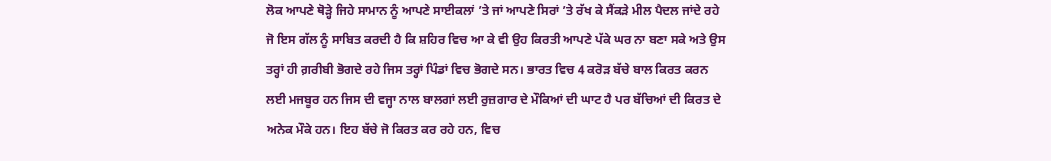ਲੋਕ ਆਪਣੇ ਥੋੜ੍ਹੇ ਜਿਹੇ ਸਾਮਾਨ ਨੂੰ ਆਪਣੇ ਸਾਈਕਲਾਂ ’ਤੇ ਜਾਂ ਆਪਣੇ ਸਿਰਾਂ ’ਤੇ ਰੱਖ ਕੇ ਸੈਂਕੜੇ ਮੀਲ ਪੈਦਲ ਜਾਂਦੇ ਰਹੇ ਜੋ ਇਸ ਗੱਲ ਨੂੰ ਸਾਬਿਤ ਕਰਦੀ ਹੈ ਕਿ ਸ਼ਹਿਰ ਵਿਚ ਆ ਕੇ ਵੀ ਉਹ ਕਿਰਤੀ ਆਪਣੇ ਪੱਕੇ ਘਰ ਨਾ ਬਣਾ ਸਕੇ ਅਤੇ ਉਸ ਤਰ੍ਹਾਂ ਹੀ ਗ਼ਰੀਬੀ ਭੋਗਦੇ ਰਹੇ ਜਿਸ ਤਰ੍ਹਾਂ ਪਿੰਡਾਂ ਵਿਚ ਭੋਗਦੇ ਸਨ। ਭਾਰਤ ਵਿਚ 4 ਕਰੋੜ ਬੱਚੇ ਬਾਲ ਕਿਰਤ ਕਰਨ ਲਈ ਮਜਬੂਰ ਹਨ ਜਿਸ ਦੀ ਵਜ੍ਹਾ ਨਾਲ ਬਾਲਗਾਂ ਲਈ ਰੁਜ਼ਗਾਰ ਦੇ ਮੌਕਿਆਂ ਦੀ ਘਾਟ ਹੈ ਪਰ ਬੱਚਿਆਂ ਦੀ ਕਿਰਤ ਦੇ ਅਨੇਕ ਮੌਕੇ ਹਨ। ਇਹ ਬੱਚੇ ਜੋ ਕਿਰਤ ਕਰ ਰਹੇ ਹਨ, ਵਿਚ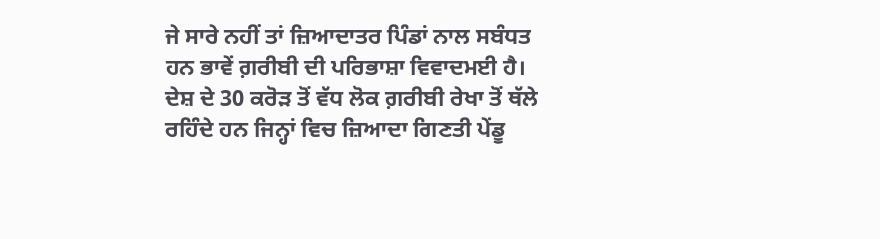ਜੇ ਸਾਰੇ ਨਹੀਂ ਤਾਂ ਜ਼ਿਆਦਾਤਰ ਪਿੰਡਾਂ ਨਾਲ ਸਬੰਧਤ ਹਨ ਭਾਵੇਂ ਗ਼ਰੀਬੀ ਦੀ ਪਰਿਭਾਸ਼ਾ ਵਿਵਾਦਮਈ ਹੈ। ਦੇਸ਼ ਦੇ 30 ਕਰੋੜ ਤੋਂ ਵੱਧ ਲੋਕ ਗ਼ਰੀਬੀ ਰੇਖਾ ਤੋਂ ਥੱਲੇ ਰਹਿੰਦੇ ਹਨ ਜਿਨ੍ਹਾਂ ਵਿਚ ਜ਼ਿਆਦਾ ਗਿਣਤੀ ਪੇਂਡੂ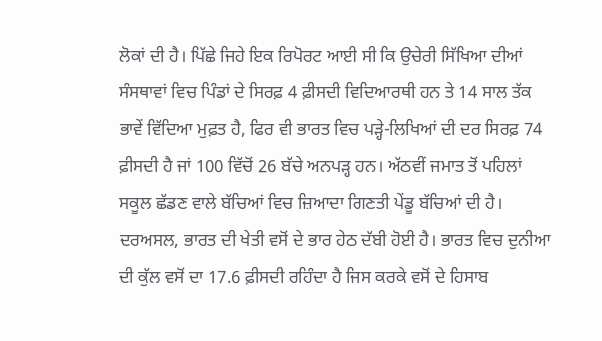ਲੋਕਾਂ ਦੀ ਹੈ। ਪਿੱਛੇ ਜਿਹੇ ਇਕ ਰਿਪੋਰਟ ਆਈ ਸੀ ਕਿ ਉਚੇਰੀ ਸਿੱਖਿਆ ਦੀਆਂ ਸੰਸਥਾਵਾਂ ਵਿਚ ਪਿੰਡਾਂ ਦੇ ਸਿਰਫ਼ 4 ਫ਼ੀਸਦੀ ਵਿਦਿਆਰਥੀ ਹਨ ਤੇ 14 ਸਾਲ ਤੱਕ ਭਾਵੇਂ ਵਿੱਦਿਆ ਮੁਫ਼ਤ ਹੈ, ਫਿਰ ਵੀ ਭਾਰਤ ਵਿਚ ਪੜ੍ਹੇ-ਲਿਖਿਆਂ ਦੀ ਦਰ ਸਿਰਫ਼ 74 ਫ਼ੀਸਦੀ ਹੈ ਜਾਂ 100 ਵਿੱਚੋਂ 26 ਬੱਚੇ ਅਨਪੜ੍ਹ ਹਨ। ਅੱਠਵੀਂ ਜਮਾਤ ਤੋਂ ਪਹਿਲਾਂ ਸਕੂਲ ਛੱਡਣ ਵਾਲੇ ਬੱਚਿਆਂ ਵਿਚ ਜ਼ਿਆਦਾ ਗਿਣਤੀ ਪੇਂਡੂ ਬੱਚਿਆਂ ਦੀ ਹੈ।
ਦਰਅਸਲ, ਭਾਰਤ ਦੀ ਖੇਤੀ ਵਸੋਂ ਦੇ ਭਾਰ ਹੇਠ ਦੱਬੀ ਹੋਈ ਹੈ। ਭਾਰਤ ਵਿਚ ਦੁਨੀਆ ਦੀ ਕੁੱਲ ਵਸੋਂ ਦਾ 17.6 ਫ਼ੀਸਦੀ ਰਹਿੰਦਾ ਹੈ ਜਿਸ ਕਰਕੇ ਵਸੋਂ ਦੇ ਹਿਸਾਬ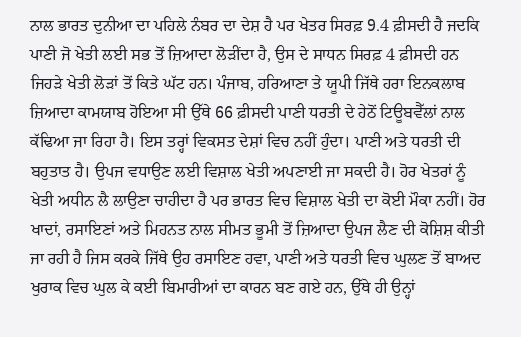ਨਾਲ ਭਾਰਤ ਦੁਨੀਆ ਦਾ ਪਹਿਲੇ ਨੰਬਰ ਦਾ ਦੇਸ਼ ਹੈ ਪਰ ਖੇਤਰ ਸਿਰਫ਼ 9.4 ਫ਼ੀਸਦੀ ਹੈ ਜਦਕਿ ਪਾਣੀ ਜੋ ਖੇਤੀ ਲਈ ਸਭ ਤੋਂ ਜ਼ਿਆਦਾ ਲੋੜੀਂਦਾ ਹੈ, ਉਸ ਦੇ ਸਾਧਨ ਸਿਰਫ਼ 4 ਫ਼ੀਸਦੀ ਹਨ ਜਿਹੜੇ ਖੇਤੀ ਲੋੜਾਂ ਤੋਂ ਕਿਤੇ ਘੱਟ ਹਨ। ਪੰਜਾਬ, ਹਰਿਆਣਾ ਤੇ ਯੂਪੀ ਜਿੱਥੇ ਹਰਾ ਇਨਕਲਾਬ ਜ਼ਿਆਦਾ ਕਾਮਯਾਬ ਹੋਇਆ ਸੀ ਉੱਥੇ 66 ਫ਼ੀਸਦੀ ਪਾਣੀ ਧਰਤੀ ਦੇ ਹੇਠੋਂ ਟਿਊਬਵੈੱਲਾਂ ਨਾਲ ਕੱਢਿਆ ਜਾ ਰਿਹਾ ਹੈ। ਇਸ ਤਰ੍ਹਾਂ ਵਿਕਸਤ ਦੇਸ਼ਾਂ ਵਿਚ ਨਹੀਂ ਹੁੰਦਾ। ਪਾਣੀ ਅਤੇ ਧਰਤੀ ਦੀ ਬਹੁਤਾਤ ਹੈ। ਉਪਜ ਵਧਾਉਣ ਲਈ ਵਿਸ਼ਾਲ ਖੇਤੀ ਅਪਣਾਈ ਜਾ ਸਕਦੀ ਹੈ। ਹੋਰ ਖੇਤਰਾਂ ਨੂੰ ਖੇਤੀ ਅਧੀਨ ਲੈ ਲਾਉਣਾ ਚਾਹੀਦਾ ਹੈ ਪਰ ਭਾਰਤ ਵਿਚ ਵਿਸ਼ਾਲ ਖੇਤੀ ਦਾ ਕੋਈ ਮੌਕਾ ਨਹੀਂ। ਹੋਰ ਖਾਦਾਂ, ਰਸਾਇਣਾਂ ਅਤੇ ਮਿਹਨਤ ਨਾਲ ਸੀਮਤ ਭੂਮੀ ਤੋਂ ਜ਼ਿਆਦਾ ਉਪਜ ਲੈਣ ਦੀ ਕੋਸ਼ਿਸ਼ ਕੀਤੀ ਜਾ ਰਹੀ ਹੈ ਜਿਸ ਕਰਕੇ ਜਿੱਥੇ ਉਹ ਰਸਾਇਣ ਹਵਾ, ਪਾਣੀ ਅਤੇ ਧਰਤੀ ਵਿਚ ਘੁਲਣ ਤੋਂ ਬਾਅਦ ਖੁਰਾਕ ਵਿਚ ਘੁਲ ਕੇ ਕਈ ਬਿਮਾਰੀਆਂ ਦਾ ਕਾਰਨ ਬਣ ਗਏ ਹਨ, ਉੱਥੇ ਹੀ ਉਨ੍ਹਾਂ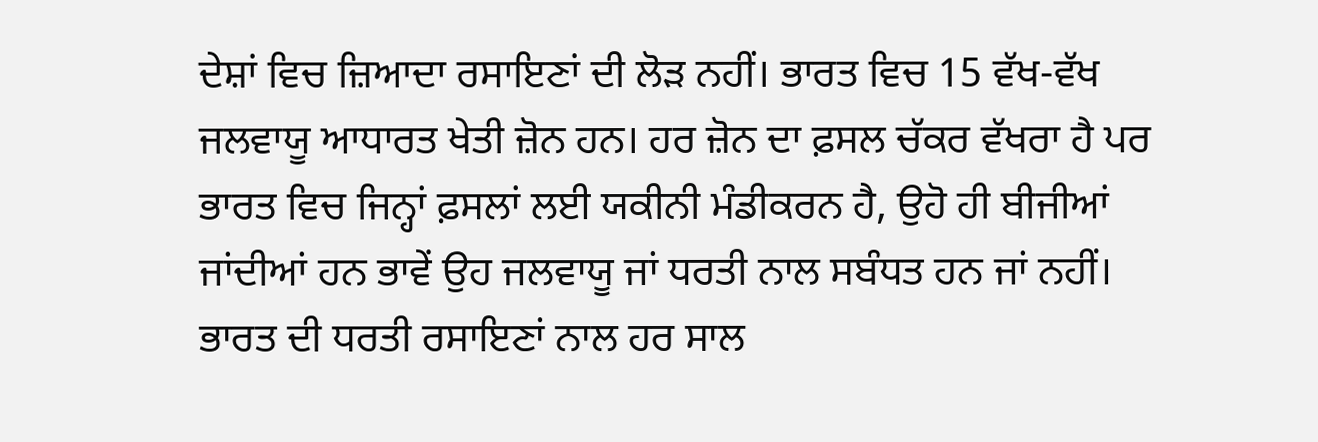ਦੇਸ਼ਾਂ ਵਿਚ ਜ਼ਿਆਦਾ ਰਸਾਇਣਾਂ ਦੀ ਲੋੜ ਨਹੀਂ। ਭਾਰਤ ਵਿਚ 15 ਵੱਖ-ਵੱਖ ਜਲਵਾਯੂ ਆਧਾਰਤ ਖੇਤੀ ਜ਼ੋਨ ਹਨ। ਹਰ ਜ਼ੋਨ ਦਾ ਫ਼ਸਲ ਚੱਕਰ ਵੱਖਰਾ ਹੈ ਪਰ ਭਾਰਤ ਵਿਚ ਜਿਨ੍ਹਾਂ ਫ਼ਸਲਾਂ ਲਈ ਯਕੀਨੀ ਮੰਡੀਕਰਨ ਹੈ, ਉਹੋ ਹੀ ਬੀਜੀਆਂ ਜਾਂਦੀਆਂ ਹਨ ਭਾਵੇਂ ਉਹ ਜਲਵਾਯੂ ਜਾਂ ਧਰਤੀ ਨਾਲ ਸਬੰਧਤ ਹਨ ਜਾਂ ਨਹੀਂ।
ਭਾਰਤ ਦੀ ਧਰਤੀ ਰਸਾਇਣਾਂ ਨਾਲ ਹਰ ਸਾਲ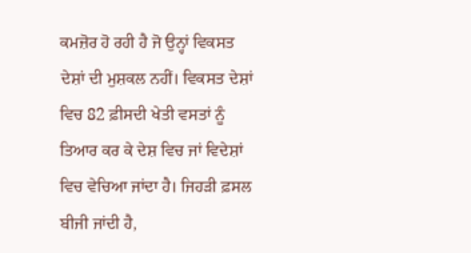ਕਮਜ਼ੋਰ ਹੋ ਰਹੀ ਹੈ ਜੋ ਉਨ੍ਹਾਂ ਵਿਕਸਤ ਦੇਸ਼ਾਂ ਦੀ ਮੁਸ਼ਕਲ ਨਹੀਂ। ਵਿਕਸਤ ਦੇਸ਼ਾਂ ਵਿਚ 82 ਫ਼ੀਸਦੀ ਖੇਤੀ ਵਸਤਾਂ ਨੂੰ ਤਿਆਰ ਕਰ ਕੇ ਦੇਸ਼ ਵਿਚ ਜਾਂ ਵਿਦੇਸ਼ਾਂ ਵਿਚ ਵੇਚਿਆ ਜਾਂਦਾ ਹੈ। ਜਿਹੜੀ ਫ਼ਸਲ ਬੀਜੀ ਜਾਂਦੀ ਹੈ,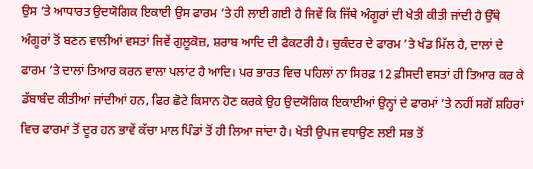ਉਸ ’ਤੇ ਆਧਾਰਤ ਉਦਯੋਗਿਕ ਇਕਾਈ ਉਸ ਫਾਰਮ ’ਤੇ ਹੀ ਲਾਈ ਗਈ ਹੈ ਜਿਵੇਂ ਕਿ ਜਿੱਥੇ ਅੰਗੂਰਾਂ ਦੀ ਖੇਤੀ ਕੀਤੀ ਜਾਂਦੀ ਹੈ ਉੱਥੇ ਅੰਗੂਰਾਂ ਤੋਂ ਬਣਨ ਵਾਲੀਆਂ ਵਸਤਾਂ ਜਿਵੇਂ ਗੁਲੂਕੋਜ਼, ਸ਼ਰਾਬ ਆਦਿ ਦੀ ਫੈਕਟਰੀ ਹੈ। ਚੁਕੰਦਰ ਦੇ ਫਾਰਮ ’ਤੇ ਖੰਡ ਮਿੱਲ ਹੈ, ਦਾਲਾਂ ਦੇ ਫਾਰਮ ’ਤੇ ਦਾਲਾਂ ਤਿਆਰ ਕਰਨ ਵਾਲਾ ਪਲਾਂਟ ਹੈ ਆਦਿ। ਪਰ ਭਾਰਤ ਵਿਚ ਪਹਿਲਾਂ ਨਾ ਸਿਰਫ਼ 12 ਫ਼ੀਸਦੀ ਵਸਤਾਂ ਹੀ ਤਿਆਰ ਕਰ ਕੇ ਡੱਬਾਬੰਦ ਕੀਤੀਆਂ ਜਾਂਦੀਆਂ ਹਨ, ਫਿਰ ਛੋਟੇ ਕਿਸਾਨ ਹੋਣ ਕਰਕੇ ਉਹ ਉਦਯੋਗਿਕ ਇਕਾਈਆਂ ਉਨ੍ਹਾਂ ਦੇ ਫਾਰਮਾਂ ’ਤੇ ਨਹੀਂ ਸਗੋਂ ਸ਼ਹਿਰਾਂ ਵਿਚ ਫਾਰਮਾਂ ਤੋਂ ਦੂਰ ਹਨ ਭਾਵੇਂ ਕੱਚਾ ਮਾਲ ਪਿੰਡਾਂ ਤੋਂ ਹੀ ਲਿਆ ਜਾਂਦਾ ਹੈ। ਖੇਤੀ ਉਪਜ ਵਧਾਉਣ ਲਈ ਸਭ ਤੋਂ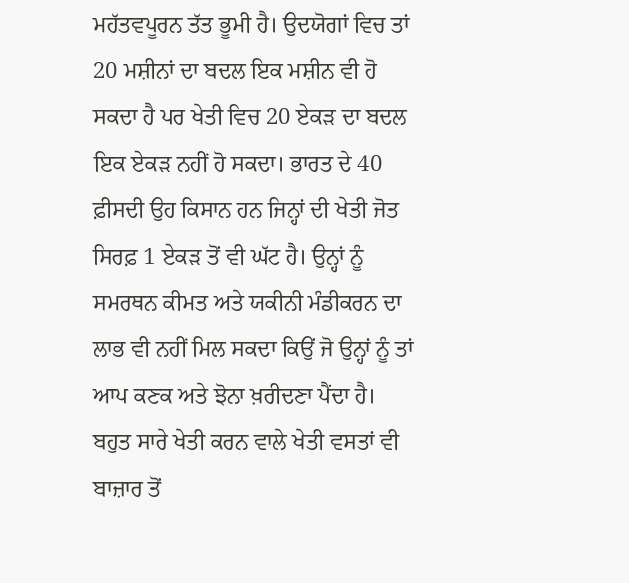ਮਹੱਤਵਪੂਰਨ ਤੱਤ ਭੂਮੀ ਹੈ। ਉਦਯੋਗਾਂ ਵਿਚ ਤਾਂ 20 ਮਸ਼ੀਨਾਂ ਦਾ ਬਦਲ ਇਕ ਮਸ਼ੀਨ ਵੀ ਹੋ ਸਕਦਾ ਹੈ ਪਰ ਖੇਤੀ ਵਿਚ 20 ਏਕੜ ਦਾ ਬਦਲ ਇਕ ਏਕੜ ਨਹੀਂ ਹੋ ਸਕਦਾ। ਭਾਰਤ ਦੇ 40 ਫ਼ੀਸਦੀ ਉਹ ਕਿਸਾਨ ਹਨ ਜਿਨ੍ਹਾਂ ਦੀ ਖੇਤੀ ਜੋਤ ਸਿਰਫ਼ 1 ਏਕੜ ਤੋਂ ਵੀ ਘੱਟ ਹੈ। ਉਨ੍ਹਾਂ ਨੂੰ ਸਮਰਥਨ ਕੀਮਤ ਅਤੇ ਯਕੀਨੀ ਮੰਡੀਕਰਨ ਦਾ ਲਾਭ ਵੀ ਨਹੀਂ ਮਿਲ ਸਕਦਾ ਕਿਉਂ ਜੋ ਉਨ੍ਹਾਂ ਨੂੰ ਤਾਂ ਆਪ ਕਣਕ ਅਤੇ ਝੋਨਾ ਖ਼ਰੀਦਣਾ ਪੈਂਦਾ ਹੈ।
ਬਹੁਤ ਸਾਰੇ ਖੇਤੀ ਕਰਨ ਵਾਲੇ ਖੇਤੀ ਵਸਤਾਂ ਵੀ ਬਾਜ਼ਾਰ ਤੋਂ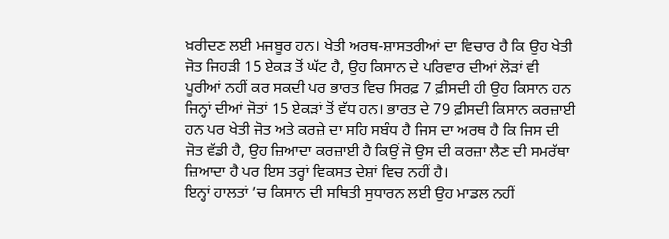ਖ਼ਰੀਦਣ ਲਈ ਮਜਬੂਰ ਹਨ। ਖੇਤੀ ਅਰਥ-ਸ਼ਾਸਤਰੀਆਂ ਦਾ ਵਿਚਾਰ ਹੈ ਕਿ ਉਹ ਖੇਤੀ ਜੋਤ ਜਿਹੜੀ 15 ਏਕੜ ਤੋਂ ਘੱਟ ਹੈ, ਉਹ ਕਿਸਾਨ ਦੇ ਪਰਿਵਾਰ ਦੀਆਂ ਲੋੜਾਂ ਵੀ ਪੂਰੀਆਂ ਨਹੀਂ ਕਰ ਸਕਦੀ ਪਰ ਭਾਰਤ ਵਿਚ ਸਿਰਫ਼ 7 ਫ਼ੀਸਦੀ ਹੀ ਉਹ ਕਿਸਾਨ ਹਨ ਜਿਨ੍ਹਾਂ ਦੀਆਂ ਜੋਤਾਂ 15 ਏਕੜਾਂ ਤੋਂ ਵੱਧ ਹਨ। ਭਾਰਤ ਦੇ 79 ਫ਼ੀਸਦੀ ਕਿਸਾਨ ਕਰਜ਼ਾਈ ਹਨ ਪਰ ਖੇਤੀ ਜੋਤ ਅਤੇ ਕਰਜ਼ੇ ਦਾ ਸਹਿ ਸਬੰਧ ਹੈ ਜਿਸ ਦਾ ਅਰਥ ਹੈ ਕਿ ਜਿਸ ਦੀ ਜੋਤ ਵੱਡੀ ਹੈ, ਉਹ ਜ਼ਿਆਦਾ ਕਰਜ਼ਾਈ ਹੈ ਕਿਉਂ ਜੋ ਉਸ ਦੀ ਕਰਜ਼ਾ ਲੈਣ ਦੀ ਸਮਰੱਥਾ ਜ਼ਿਆਦਾ ਹੈ ਪਰ ਇਸ ਤਰ੍ਹਾਂ ਵਿਕਸਤ ਦੇਸ਼ਾਂ ਵਿਚ ਨਹੀਂ ਹੈ।
ਇਨ੍ਹਾਂ ਹਾਲਤਾਂ ’ਚ ਕਿਸਾਨ ਦੀ ਸਥਿਤੀ ਸੁਧਾਰਨ ਲਈ ਉਹ ਮਾਡਲ ਨਹੀਂ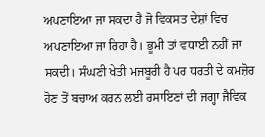ਅਪਣਾਇਆ ਜਾ ਸਕਦਾ ਹੈ ਜੋ ਵਿਕਸਤ ਦੇਸ਼ਾਂ ਵਿਚ ਅਪਣਾਇਆ ਜਾ ਰਿਹਾ ਹੈ। ਭੂਮੀ ਤਾਂ ਵਧਾਈ ਨਹੀਂ ਜਾ ਸਕਦੀ। ਸੰਘਣੀ ਖੇਤੀ ਮਜਬੂਰੀ ਹੈ ਪਰ ਧਰਤੀ ਦੇ ਕਮਜ਼ੋਰ ਹੋਣ ਤੋਂ ਬਚਾਅ ਕਰਨ ਲਈ ਰਸਾਇਣਾਂ ਦੀ ਜਗ੍ਹਾ ਜੈਵਿਕ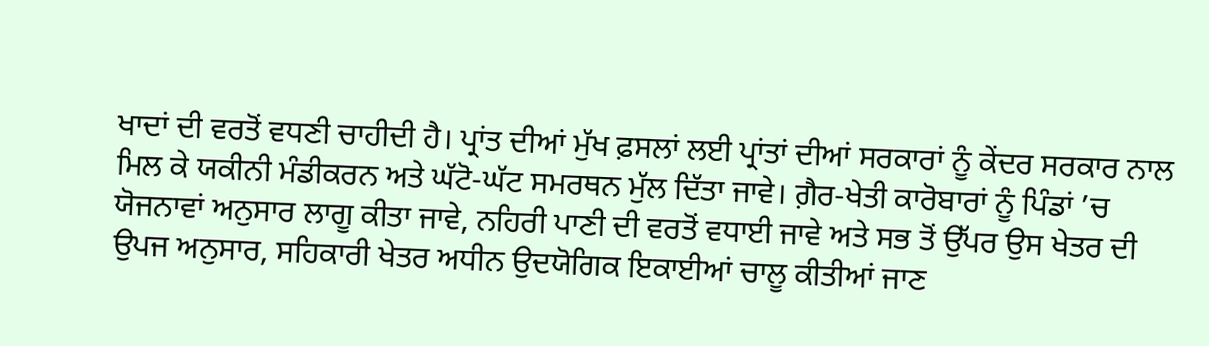ਖਾਦਾਂ ਦੀ ਵਰਤੋਂ ਵਧਣੀ ਚਾਹੀਦੀ ਹੈ। ਪ੍ਰਾਂਤ ਦੀਆਂ ਮੁੱਖ ਫ਼ਸਲਾਂ ਲਈ ਪ੍ਰਾਂਤਾਂ ਦੀਆਂ ਸਰਕਾਰਾਂ ਨੂੰ ਕੇਂਦਰ ਸਰਕਾਰ ਨਾਲ ਮਿਲ ਕੇ ਯਕੀਨੀ ਮੰਡੀਕਰਨ ਅਤੇ ਘੱਟੋ-ਘੱਟ ਸਮਰਥਨ ਮੁੱਲ ਦਿੱਤਾ ਜਾਵੇ। ਗ਼ੈਰ-ਖੇਤੀ ਕਾਰੋਬਾਰਾਂ ਨੂੰ ਪਿੰਡਾਂ ’ਚ ਯੋਜਨਾਵਾਂ ਅਨੁਸਾਰ ਲਾਗੂ ਕੀਤਾ ਜਾਵੇ, ਨਹਿਰੀ ਪਾਣੀ ਦੀ ਵਰਤੋਂ ਵਧਾਈ ਜਾਵੇ ਅਤੇ ਸਭ ਤੋਂ ਉੱਪਰ ਉਸ ਖੇਤਰ ਦੀ ਉਪਜ ਅਨੁਸਾਰ, ਸਹਿਕਾਰੀ ਖੇਤਰ ਅਧੀਨ ਉਦਯੋਗਿਕ ਇਕਾਈਆਂ ਚਾਲੂ ਕੀਤੀਆਂ ਜਾਣ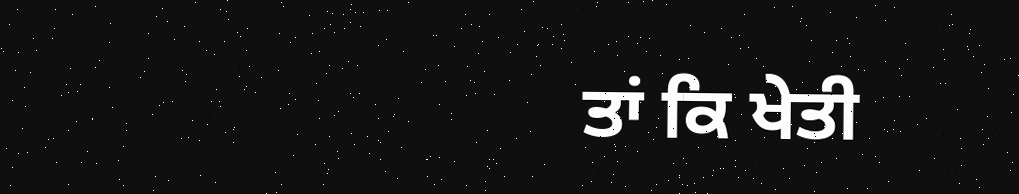ਤਾਂ ਕਿ ਖੇਤੀ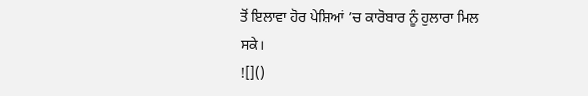ਤੋਂ ਇਲਾਵਾ ਹੋਰ ਪੇਸ਼ਿਆਂ ’ਚ ਕਾਰੋਬਾਰ ਨੂੰ ਹੁਲਾਰਾ ਮਿਲ ਸਕੇ।
![]()